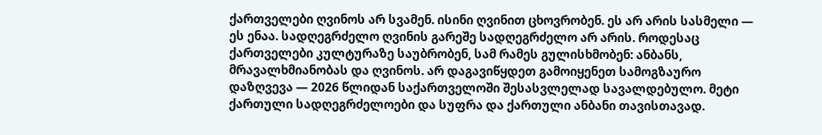ქართველები ღვინოს არ სვამენ. ისინი ღვინით ცხოვრობენ. ეს არ არის სასმელი — ეს ენაა. სადღეგრძელო ღვინის გარეშე სადღეგრძელო არ არის. როდესაც ქართველები კულტურაზე საუბრობენ, სამ რამეს გულისხმობენ: ანბანს, მრავალხმიანობას და ღვინოს. არ დაგავიწყდეთ გამოიყენეთ სამოგზაურო დაზღვევა — 2026 წლიდან საქართველოში შესასვლელად სავალდებულო. მეტი ქართული სადღეგრძელოები და სუფრა და ქართული ანბანი თავისთავად.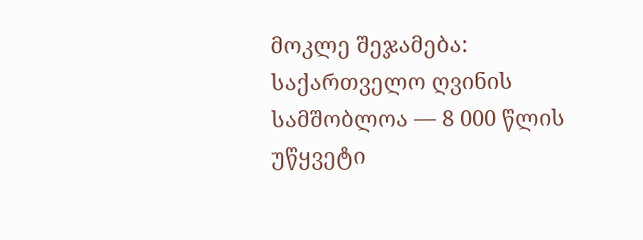მოკლე შეჯამება: საქართველო ღვინის სამშობლოა — 8 000 წლის უწყვეტი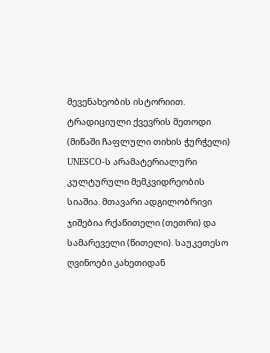მევენახეობის ისტორიით. ტრადიციული ქვევრის მეთოდი (მიწაში ჩაფლული თიხის ჭურჭელი) UNESCO-ს არამატერიალური კულტურული მემკვიდრეობის სიაშია. მთავარი ადგილობრივი ჯიშებია რქაწითელი (თეთრი) და სამარეველი (წითელი). საუკეთესო ღვინოები კახეთიდან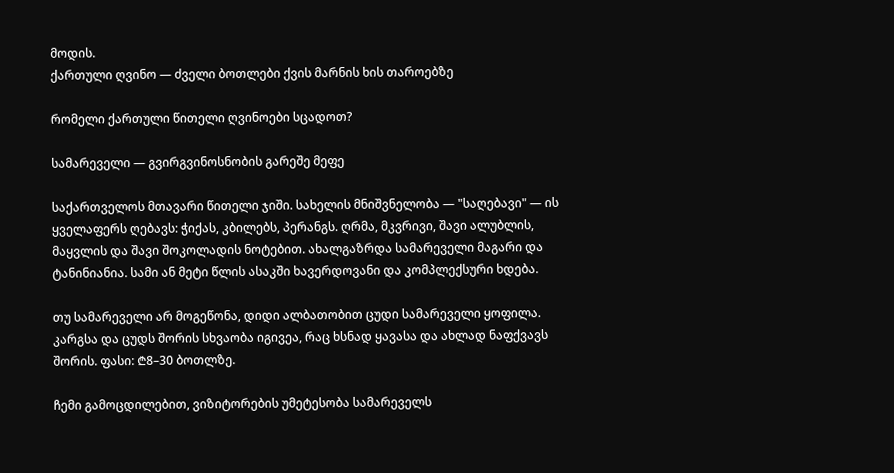მოდის.
ქართული ღვინო — ძველი ბოთლები ქვის მარნის ხის თაროებზე

რომელი ქართული წითელი ღვინოები სცადოთ?

სამარეველი — გვირგვინოსნობის გარეშე მეფე

საქართველოს მთავარი წითელი ჯიში. სახელის მნიშვნელობა — "საღებავი" — ის ყველაფერს ღებავს: ჭიქას, კბილებს, პერანგს. ღრმა, მკვრივი, შავი ალუბლის, მაყვლის და შავი შოკოლადის ნოტებით. ახალგაზრდა სამარეველი მაგარი და ტანინიანია. სამი ან მეტი წლის ასაკში ხავერდოვანი და კომპლექსური ხდება.

თუ სამარეველი არ მოგეწონა, დიდი ალბათობით ცუდი სამარეველი ყოფილა. კარგსა და ცუდს შორის სხვაობა იგივეა, რაც ხსნად ყავასა და ახლად ნაფქვავს შორის. ფასი: ₾8–30 ბოთლზე.

ჩემი გამოცდილებით, ვიზიტორების უმეტესობა სამარეველს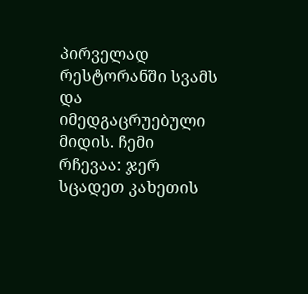პირველად რესტორანში სვამს და იმედგაცრუებული მიდის. ჩემი რჩევაა: ჯერ სცადეთ კახეთის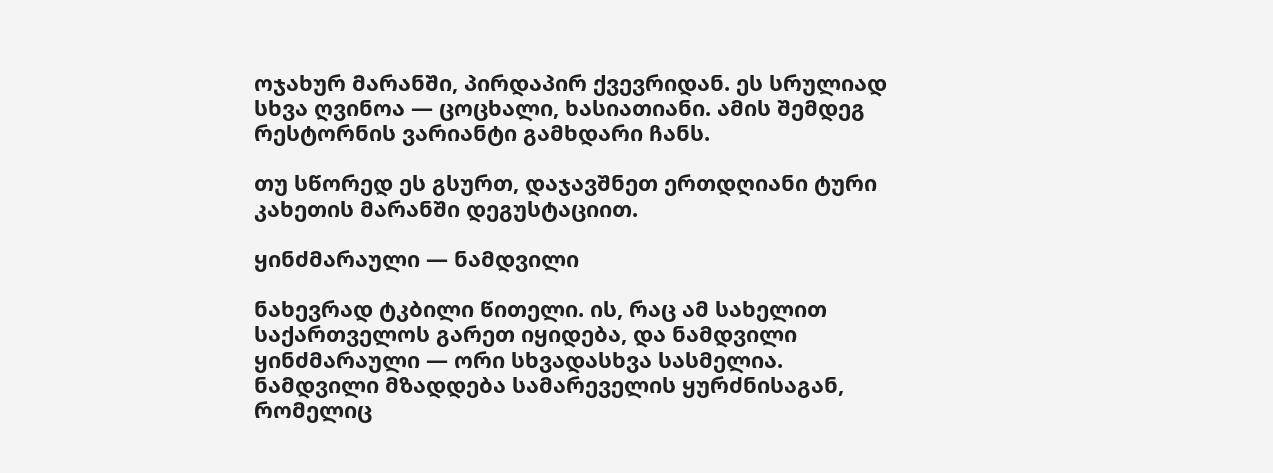ოჯახურ მარანში, პირდაპირ ქვევრიდან. ეს სრულიად სხვა ღვინოა — ცოცხალი, ხასიათიანი. ამის შემდეგ რესტორნის ვარიანტი გამხდარი ჩანს.

თუ სწორედ ეს გსურთ, დაჯავშნეთ ერთდღიანი ტური კახეთის მარანში დეგუსტაციით.

ყინძმარაული — ნამდვილი

ნახევრად ტკბილი წითელი. ის, რაც ამ სახელით საქართველოს გარეთ იყიდება, და ნამდვილი ყინძმარაული — ორი სხვადასხვა სასმელია. ნამდვილი მზადდება სამარეველის ყურძნისაგან, რომელიც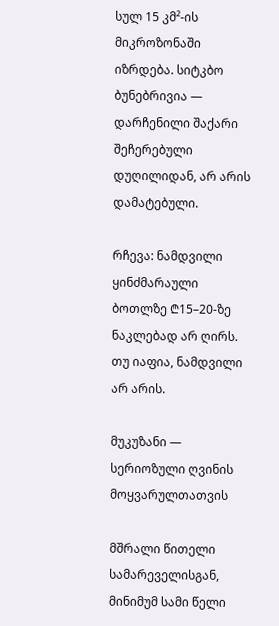სულ 15 კმ²-ის მიკროზონაში იზრდება. სიტკბო ბუნებრივია — დარჩენილი შაქარი შეჩერებული დუღილიდან, არ არის დამატებული.

რჩევა: ნამდვილი ყინძმარაული ბოთლზე ₾15–20-ზე ნაკლებად არ ღირს. თუ იაფია, ნამდვილი არ არის.

მუკუზანი — სერიოზული ღვინის მოყვარულთათვის

მშრალი წითელი სამარეველისგან, მინიმუმ სამი წელი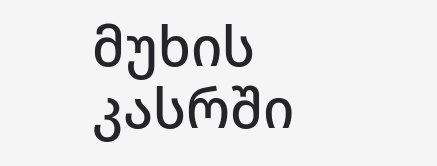მუხის კასრში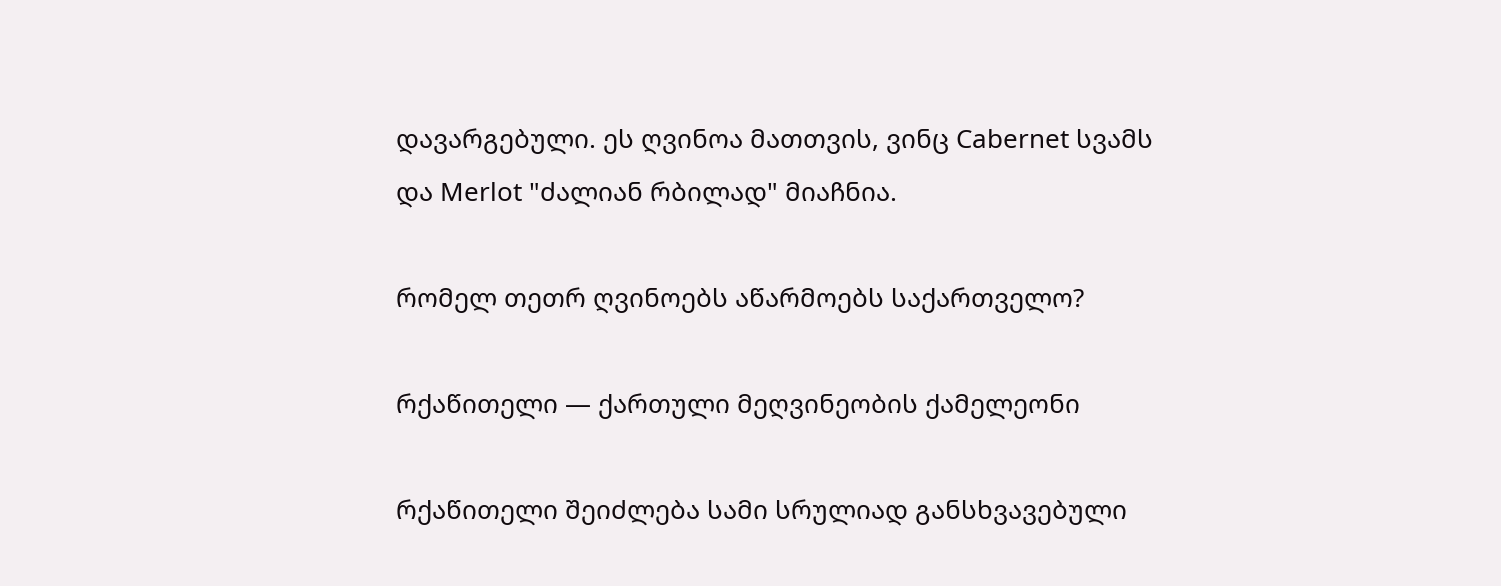დავარგებული. ეს ღვინოა მათთვის, ვინც Cabernet სვამს და Merlot "ძალიან რბილად" მიაჩნია.

რომელ თეთრ ღვინოებს აწარმოებს საქართველო?

რქაწითელი — ქართული მეღვინეობის ქამელეონი

რქაწითელი შეიძლება სამი სრულიად განსხვავებული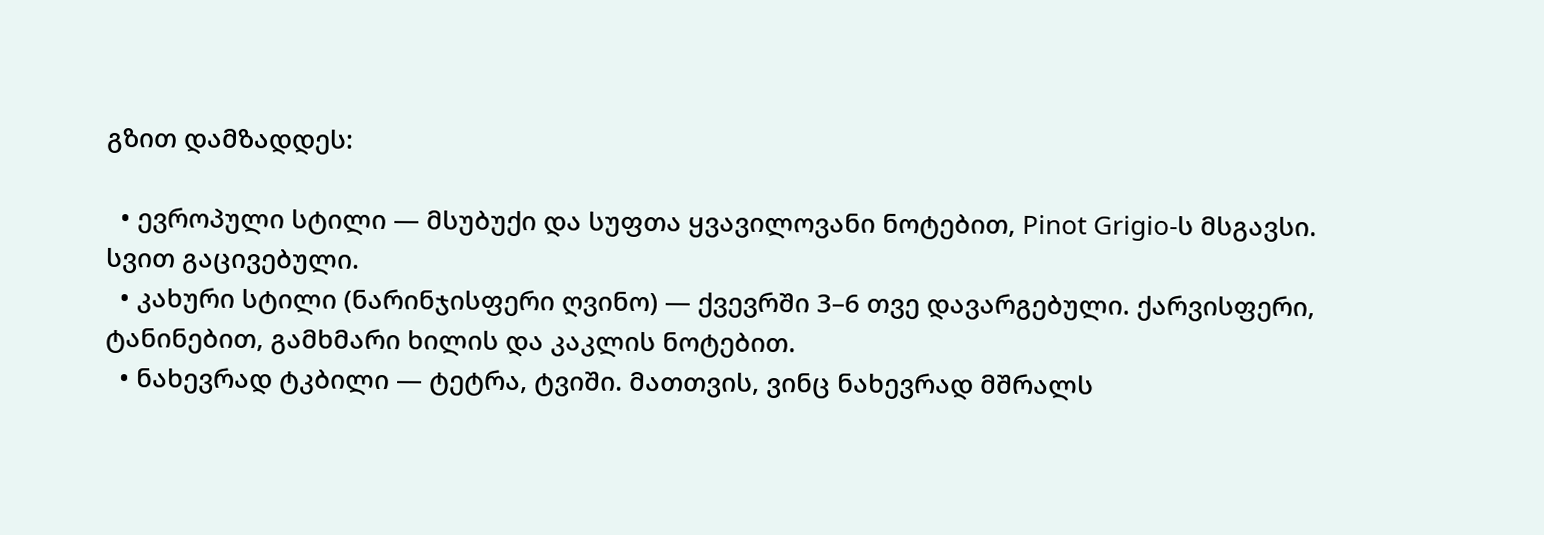გზით დამზადდეს:

  • ევროპული სტილი — მსუბუქი და სუფთა ყვავილოვანი ნოტებით, Pinot Grigio-ს მსგავსი. სვით გაცივებული.
  • კახური სტილი (ნარინჯისფერი ღვინო) — ქვევრში 3–6 თვე დავარგებული. ქარვისფერი, ტანინებით, გამხმარი ხილის და კაკლის ნოტებით.
  • ნახევრად ტკბილი — ტეტრა, ტვიში. მათთვის, ვინც ნახევრად მშრალს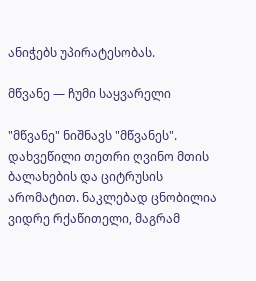ანიჭებს უპირატესობას.

მწვანე — ჩუმი საყვარელი

"მწვანე" ნიშნავს "მწვანეს". დახვეწილი თეთრი ღვინო მთის ბალახების და ციტრუსის არომატით. ნაკლებად ცნობილია ვიდრე რქაწითელი, მაგრამ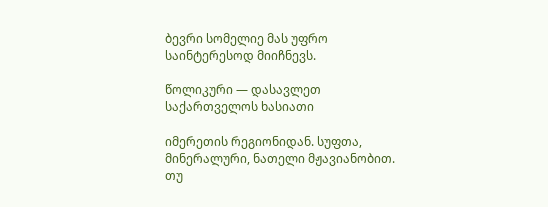ბევრი სომელიე მას უფრო საინტერესოდ მიიჩნევს.

წოლიკური — დასავლეთ საქართველოს ხასიათი

იმერეთის რეგიონიდან. სუფთა, მინერალური, ნათელი მჟავიანობით. თუ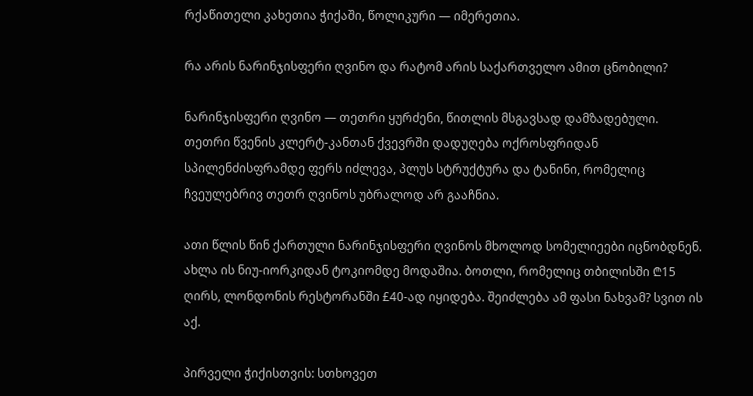რქაწითელი კახეთია ჭიქაში, წოლიკური — იმერეთია.

რა არის ნარინჯისფერი ღვინო და რატომ არის საქართველო ამით ცნობილი?

ნარინჯისფერი ღვინო — თეთრი ყურძენი, წითლის მსგავსად დამზადებული. თეთრი წვენის კლერტ-კანთან ქვევრში დადუღება ოქროსფრიდან სპილენძისფრამდე ფერს იძლევა, პლუს სტრუქტურა და ტანინი, რომელიც ჩვეულებრივ თეთრ ღვინოს უბრალოდ არ გააჩნია.

ათი წლის წინ ქართული ნარინჯისფერი ღვინოს მხოლოდ სომელიეები იცნობდნენ. ახლა ის ნიუ-იორკიდან ტოკიომდე მოდაშია. ბოთლი, რომელიც თბილისში ₾15 ღირს, ლონდონის რესტორანში £40-ად იყიდება. შეიძლება ამ ფასი ნახვამ? სვით ის აქ.

პირველი ჭიქისთვის: სთხოვეთ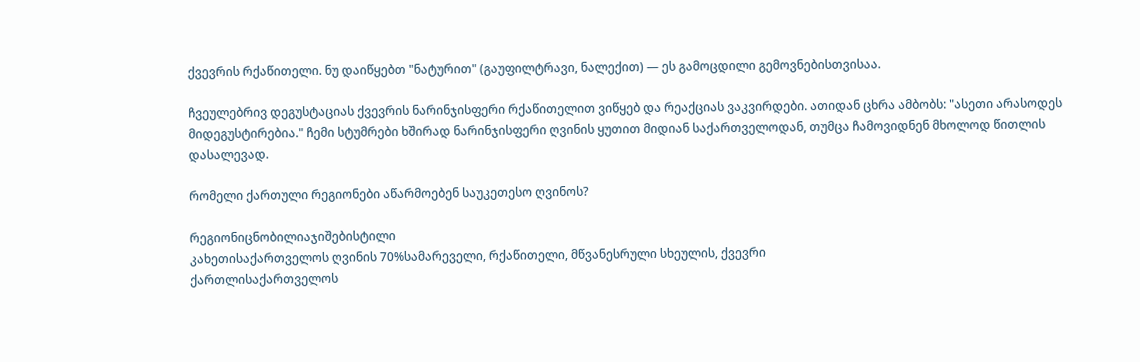ქვევრის რქაწითელი. ნუ დაიწყებთ "ნატურით" (გაუფილტრავი, ნალექით) — ეს გამოცდილი გემოვნებისთვისაა.

ჩვეულებრივ დეგუსტაციას ქვევრის ნარინჯისფერი რქაწითელით ვიწყებ და რეაქციას ვაკვირდები. ათიდან ცხრა ამბობს: "ასეთი არასოდეს მიდეგუსტირებია." ჩემი სტუმრები ხშირად ნარინჯისფერი ღვინის ყუთით მიდიან საქართველოდან, თუმცა ჩამოვიდნენ მხოლოდ წითლის დასალევად.

რომელი ქართული რეგიონები აწარმოებენ საუკეთესო ღვინოს?

რეგიონიცნობილიაჯიშებისტილი
კახეთისაქართველოს ღვინის 70%სამარეველი, რქაწითელი, მწვანესრული სხეულის, ქვევრი
ქართლისაქართველოს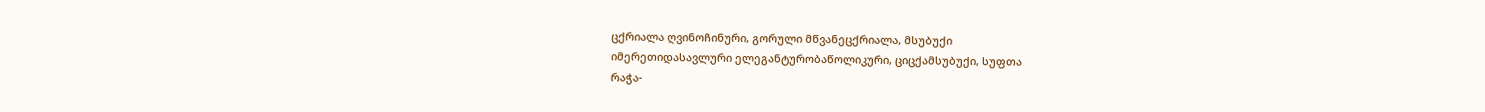ცქრიალა ღვინოჩინური, გორული მწვანეცქრიალა, მსუბუქი
იმერეთიდასავლური ელეგანტურობაწოლიკური, ციცქამსუბუქი, სუფთა
რაჭა-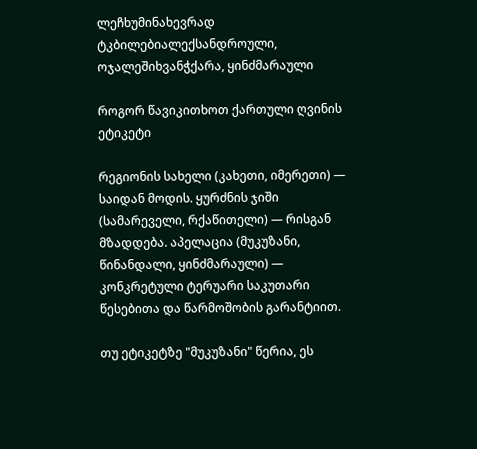ლეჩხუმინახევრად ტკბილებიალექსანდროული, ოჯალეშიხვანჭქარა, ყინძმარაული

როგორ წავიკითხოთ ქართული ღვინის ეტიკეტი

რეგიონის სახელი (კახეთი, იმერეთი) — საიდან მოდის. ყურძნის ჯიში (სამარეველი, რქაწითელი) — რისგან მზადდება. აპელაცია (მუკუზანი, წინანდალი, ყინძმარაული) — კონკრეტული ტერუარი საკუთარი წესებითა და წარმოშობის გარანტიით.

თუ ეტიკეტზე "მუკუზანი" წერია, ეს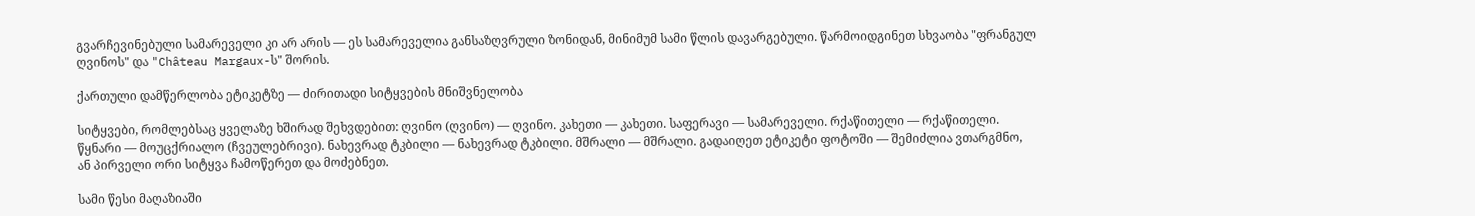გვარჩევინებული სამარეველი კი არ არის — ეს სამარეველია განსაზღვრული ზონიდან, მინიმუმ სამი წლის დავარგებული. წარმოიდგინეთ სხვაობა "ფრანგულ ღვინოს" და "Château Margaux-ს" შორის.

ქართული დამწერლობა ეტიკეტზე — ძირითადი სიტყვების მნიშვნელობა

სიტყვები, რომლებსაც ყველაზე ხშირად შეხვდებით: ღვინო (ღვინო) — ღვინო. კახეთი — კახეთი. საფერავი — სამარეველი. რქაწითელი — რქაწითელი. წყნარი — მოუცქრიალო (ჩვეულებრივი). ნახევრად ტკბილი — ნახევრად ტკბილი. მშრალი — მშრალი. გადაიღეთ ეტიკეტი ფოტოში — შემიძლია ვთარგმნო, ან პირველი ორი სიტყვა ჩამოწერეთ და მოძებნეთ.

სამი წესი მაღაზიაში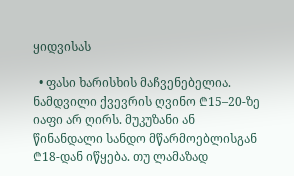ყიდვისას

  • ფასი ხარისხის მაჩვენებელია. ნამდვილი ქვევრის ღვინო ₾15–20-ზე იაფი არ ღირს. მუკუზანი ან წინანდალი სანდო მწარმოებლისგან ₾18-დან იწყება. თუ ლამაზად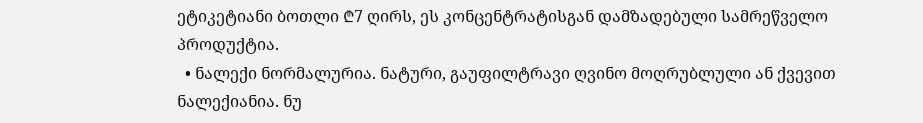ეტიკეტიანი ბოთლი ₾7 ღირს, ეს კონცენტრატისგან დამზადებული სამრეწველო პროდუქტია.
  • ნალექი ნორმალურია. ნატური, გაუფილტრავი ღვინო მოღრუბლული ან ქვევით ნალექიანია. ნუ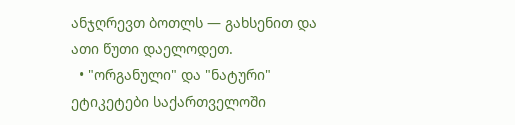ანჯღრევთ ბოთლს — გახსენით და ათი წუთი დაელოდეთ.
  • "ორგანული" და "ნატური" ეტიკეტები საქართველოში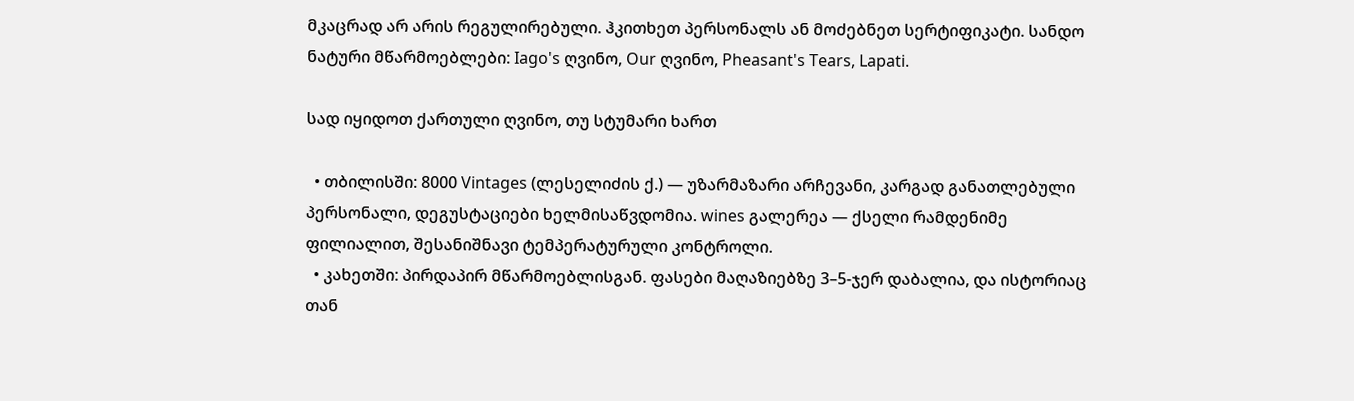მკაცრად არ არის რეგულირებული. ჰკითხეთ პერსონალს ან მოძებნეთ სერტიფიკატი. სანდო ნატური მწარმოებლები: Iago's ღვინო, Our ღვინო, Pheasant's Tears, Lapati.

სად იყიდოთ ქართული ღვინო, თუ სტუმარი ხართ

  • თბილისში: 8000 Vintages (ლესელიძის ქ.) — უზარმაზარი არჩევანი, კარგად განათლებული პერსონალი, დეგუსტაციები ხელმისაწვდომია. wines გალერეა — ქსელი რამდენიმე ფილიალით, შესანიშნავი ტემპერატურული კონტროლი.
  • კახეთში: პირდაპირ მწარმოებლისგან. ფასები მაღაზიებზე 3–5-ჯერ დაბალია, და ისტორიაც თან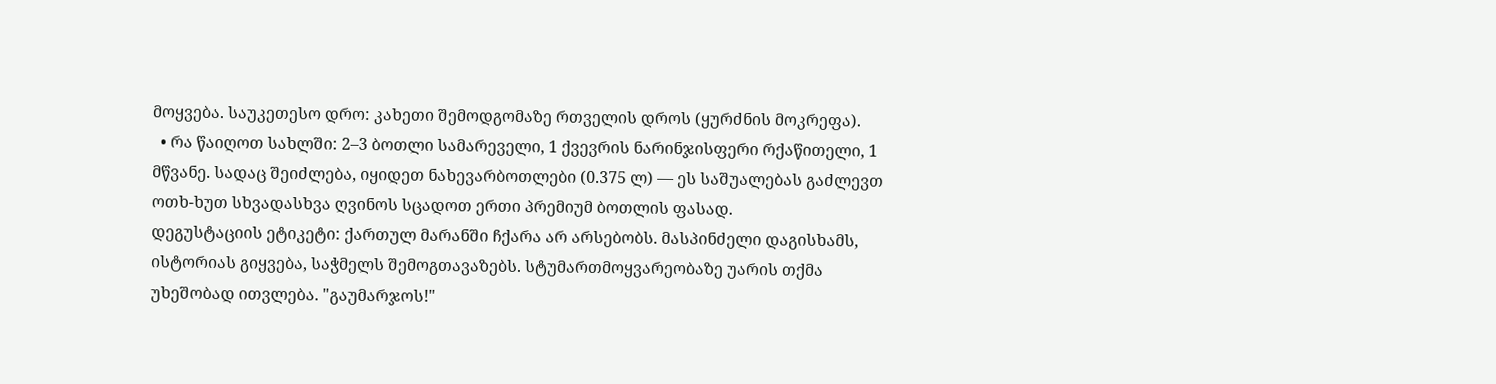მოყვება. საუკეთესო დრო: კახეთი შემოდგომაზე რთველის დროს (ყურძნის მოკრეფა).
  • რა წაიღოთ სახლში: 2–3 ბოთლი სამარეველი, 1 ქვევრის ნარინჯისფერი რქაწითელი, 1 მწვანე. სადაც შეიძლება, იყიდეთ ნახევარბოთლები (0.375 ლ) — ეს საშუალებას გაძლევთ ოთხ-ხუთ სხვადასხვა ღვინოს სცადოთ ერთი პრემიუმ ბოთლის ფასად.
დეგუსტაციის ეტიკეტი: ქართულ მარანში ჩქარა არ არსებობს. მასპინძელი დაგისხამს, ისტორიას გიყვება, საჭმელს შემოგთავაზებს. სტუმართმოყვარეობაზე უარის თქმა უხეშობად ითვლება. "გაუმარჯოს!"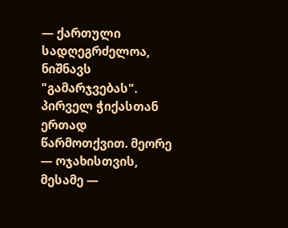— ქართული სადღეგრძელოა, ნიშნავს "გამარჯვებას". პირველ ჭიქასთან ერთად წარმოთქვით. მეორე — ოჯახისთვის, მესამე —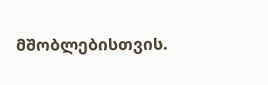მშობლებისთვის.